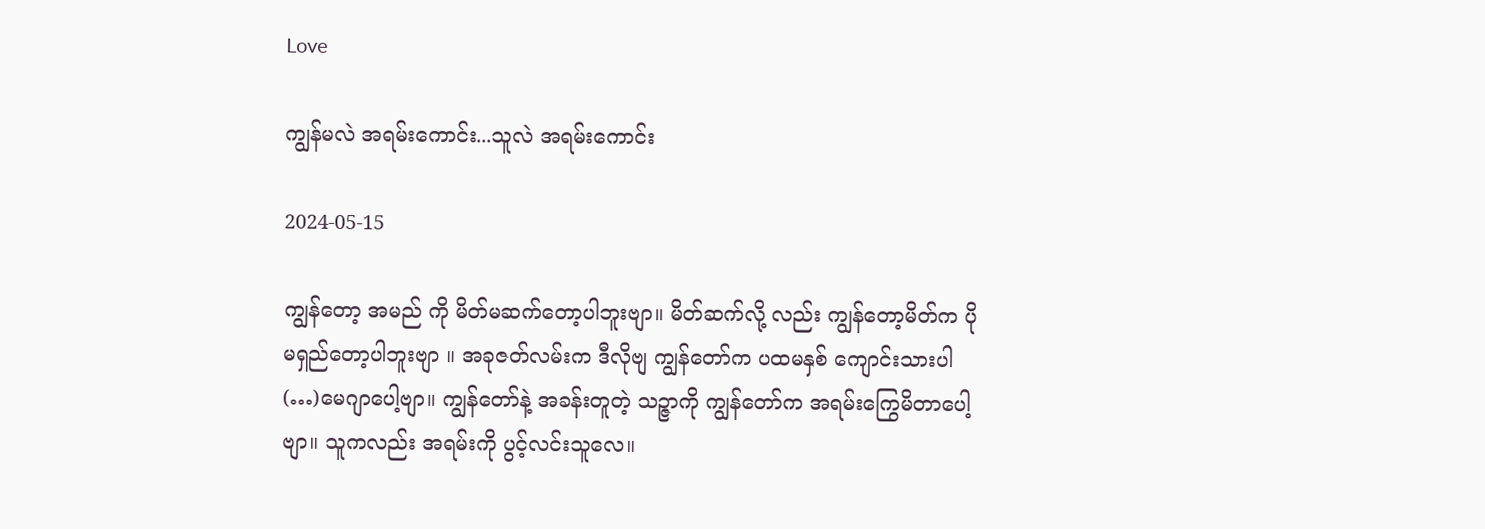Love

ကျွန်မလဲ အရမ်းကောင်း...သူလဲ အရမ်းကောင်း

2024-05-15

ကျွန်တော့ အမည် ကို မိတ်မဆက်တော့ပါဘူးဗျာ။ မိတ်ဆက်လို့ လည်း ကျွန်တော့မိတ်က ပိုမရှည်တော့ပါဘူးဗျာ ။ အခုဇတ်လမ်းက ဒီလိုဗျ ကျွန်တော်က ပထမနှစ် ကျောင်းသားပါ (…)မေဂျာပေါ့ဗျာ။ ကျွန်တော်နဲ့ အခန်းတူတဲ့ သဉ္ဇာကို ကျွန်တော်က အရမ်းကြွေမိတာပေါ့ဗျာ။ သူကလည်း အရမ်းကို ပွင့်လင်းသူလေ။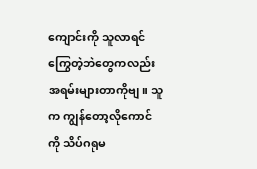ကျောင်းကို သူလာရင် ကြွေတဲ့ဘဲတွေကလည်း အရမ်းများတာကိုဗျ။ သူက ကျွန်တော့လိုကောင်ကို သိပ်ဂရုမ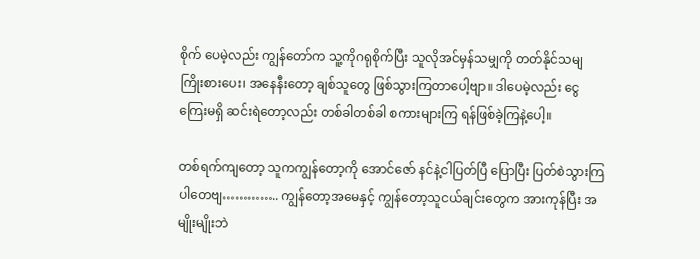စိုက် ပေမဲ့လည်း ကျွန်တော်က သူ့ကိုဂရုစိုက်ပြီး သူလိုအင်မှန်သမျှကို တတ်နိုင်သမျ ကြိုးစားပေး၊ အနေနီးတော့ ချစ်သူတွေ ဖြစ်သွားကြတာပေါ့ဗျာ။ ဒါပေမဲ့လည်း ငွေကြေးမရှိ ဆင်းရဲတော့လည်း တစ်ခါတစ်ခါ စကားများကြ ရန်ဖြစ်ခဲ့ကြနဲ့ပေါ့။

တစ်ရက်ကျတော့ သူကကျွန်တော့ကို အောင်ဇော် နင်နဲ့ငါပြတ်ပြီ ပြောပြီး ပြတ်စဲသွားကြပါတေဗျ………….. ကျွန်တော့အမေနှင့် ကျွန်တော့သူငယ်ချင်းတွေက အားကုန်ပြီး အမျိုးမျိုးဘဲ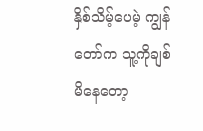နှိစ်သိမ့်ပေမဲ့ ကျွန်တော်က သူ့ကိုချစ်မိနေတော့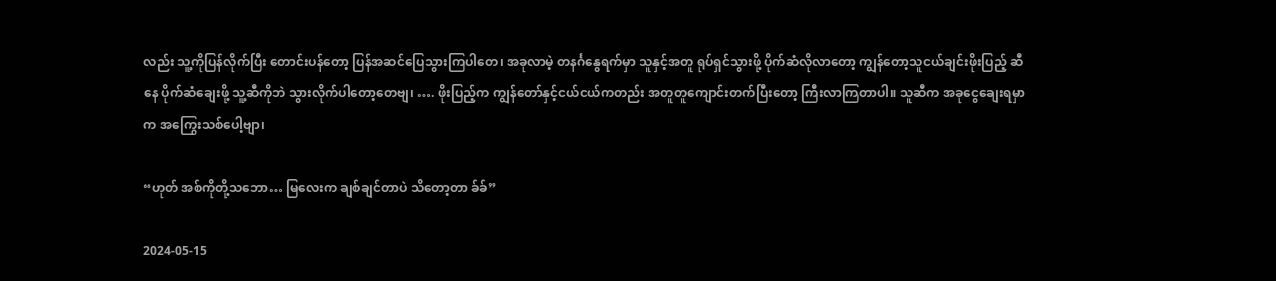လည်း သူ့ကိုပြန်လိုက်ပြီး တောင်းပန်တော့ ပြန်အဆင်ပြေသွားကြပါတေ၊ အခုလာမဲ့ တနင်္ဂနွေရက်မှာ သူနှင့်အတူ ရုပ်ရှင်သွားဖို့ ပိုက်ဆံလိုလာတော့ ကျွန်တော့သူငယ်ချင်းဖိုးပြည့် ဆီနေ ပိုက်ဆံချေးဖို့ သူ့ဆီကိုဘဲ သွားလိုက်ပါတော့တေဗျ၊ …. ဖိုးပြည့်က ကျွန်တော်နှင့်ငယ်ငယ်ကတည်း အတူတူကျောင်းတက်ပြီးတော့ ကြီးလာကြတာပါ။ သူဆီက အခုငွေချေးရမှာက အကြွေးသစ်ပေါ့ဗျာ၊

“ဟုတ် အစ်ကိုတို့သဘော… မြလေးက ချစ်ချင်တာပဲ သိတော့တာ ခ်ခ်”

2024-05-15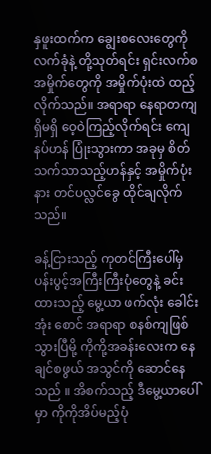နှဖူးထက်က ချွေးစလေးတွေကို လက်ခုံနဲ့ တို့သုတ်ရင်း ရှင်းလက်စ အမှိုက်တွေကို အမှိုက်ပုံးထဲ ထည့်လိုက်သည်။ အရာရာ နေရာတကျရှိမရှိ ဝေ့ဝဲကြည့်လိုက်ရင်း ကျေနပ်ဟန် ပြုံးသွားကာ အခုမှ စိတ်သက်သာသည့်ဟန်နှင့် အမှိုက်ပုံးနား တင်ပလ္လင်ခွေ ထိုင်ချလိုက်သည်။

ခန့်ငြားသည့် ကုတင်ကြီးပေါ်မှ ပန်းပွင့်အကြီးကြီးပုံတွေနဲ့ ခင်းထားသည့် မွေ့ယာ ဖက်လုံး ခေါင်းအုံး စောင် အရာရာ စနစ်ကျဖြစ်သွားပြီမို့ ကိုကို့အခန်းလေးက နေချင်စဖွယ် အသွင်ကို ဆောင်နေသည် ။ အိစက်သည့် ဒီမွေ့ယာပေါ်မှာ ကိုကိုအိပ်မည့်ပုံ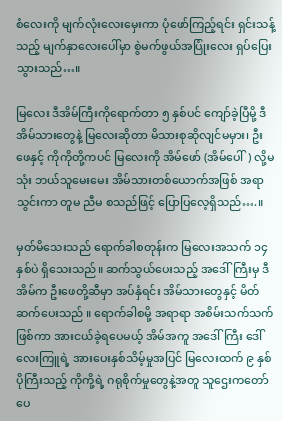စံလေးကို မျက်လုံးလေးမှေးကာ ပုံဖော်ကြည့်ရင်း ရှင်းသန့်သည့် မျက်နှာလေးပေါ်မှာ စွဲမက်ဖွယ်အပြုံးလေး ရှပ်ပြေးသွားသည်…။

မြလေး ဒီအိမ်ကြီးကိုရောက်တာ ၅ နှစ်ပင် ကျော်ခဲ့ပြီမို့ ဒီအိမ်သားတွေနဲ့ မြလေးဆိုတာ မိသားစုဆိုလျင်မမှား၊ ဦးဖေနှင့် ကိုကိုတို့ကပင် မြလေးကို အိမ်ဖော် (အိမ်ပေါ်) လို့မသုံး ဘယ်သူမေးမေး အိမ်သားတစ်ယောက်အဖြစ် အရာသွင်းကာ တူမ ညီမ စသည်ဖြင့် ပြောပြလေ့ရှိသည်….။

မှတ်မိသေးသည် ရောက်ခါစတုန်းက မြလေးအသက် ၁၄ နှစ်ပဲ ရှိသေးသည်။ ဆက်သွယ်ပေးသည့် အဒေါ်ကြီးမှ ဒီအိမ်က ဦးဖေတို့ဆီမှာ အပ်နှံရင်း အိမ်သားတွေနှင့် မိတ်ဆက်ပေးသည် ။ ရောက်ခါစမို့ အရာရာ အစိမ်းသက်သက်ဖြစ်ကာ အားငယ်ခဲ့ရပေမယ့် အိမ်အကူ အဒေါ်ကြီး ဒေါ်လေးကြူရဲ့ အားပေးနှစ်သိမ့်မှုအပြင် မြလေးထက် ၉ နှစ် ပိုကြီးသည့် ကိုကို့ရဲ့ ဂရုစိုက်မှုတွေနဲ့အတူ သူဌေးကတော်ပေ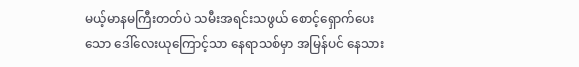မယ့်မာနမကြီးတတ်ပဲ သမီးအရင်းသဖွယ် စောင့်ရှောက်ပေးသော ဒေါ်လေးယုကြောင့်သာ နေရာသစ်မှာ အမြန်ပင် နေသား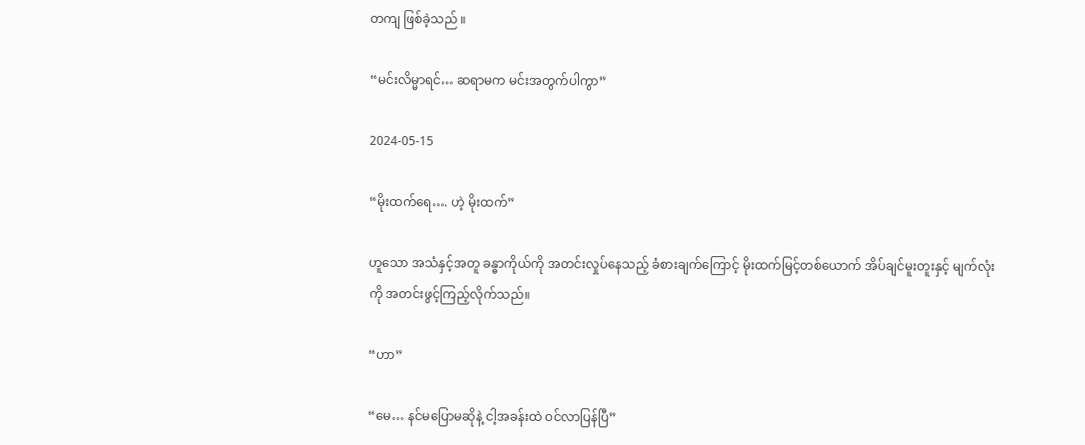တကျ ဖြစ်ခဲ့သည် ။

“မင်းလိမ္မာရင်… ဆရာမက မင်းအတွက်ပါကွာ”

2024-05-15

“မိုးထက်ရေ…. ဟဲ့ မိုးထက်”

ဟူသော အသံနှင့်အတူ ခန္ဓာကိုယ်ကို အတင်းလှုပ်နေသည့် ခံစားချက်ကြောင့် မိုးထက်မြင့်တစ်ယောက် အိပ်ချင်မူးတူးနှင့် မျက်လုံးကို အတင်းဖွင့်ကြည့်လိုက်သည်။

“ဟာ”

“မေ… နင်မပြောမဆိုနဲ့ ငါ့အခန်းထဲ ဝင်လာပြန်ပြီ”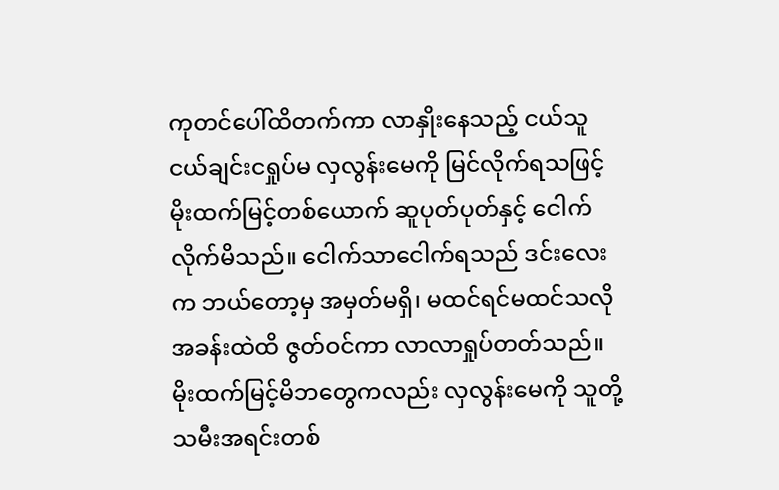ကုတင်ပေါ်ထိတက်ကာ လာနှိုးနေသည့် ငယ်သူငယ်ချင်းငရှုပ်မ လှလွန်းမေကို မြင်လိုက်ရသဖြင့် မိုးထက်မြင့်တစ်ယောက် ဆူပုတ်ပုတ်နှင့် ငေါက်လိုက်မိသည်။ ငေါက်သာငေါက်ရသည် ဒင်းလေးက ဘယ်တော့မှ အမှတ်မရှိ၊ မထင်ရင်မထင်သလို အခန်းထဲထိ ဇွတ်ဝင်ကာ လာလာရှုပ်တတ်သည်။ မိုးထက်မြင့်မိဘတွေကလည်း လှလွန်းမေကို သူတို့သမီးအရင်းတစ်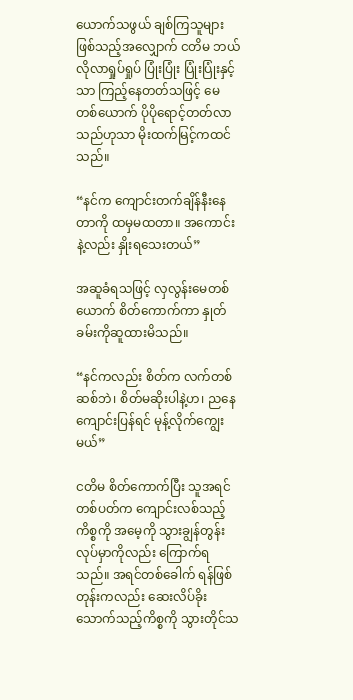ယောက်သဖွယ် ချစ်ကြသူများဖြစ်သည့်အလျှောက် ငတိမ ဘယ်လိုလာရှုပ်ရှုပ် ပြုံးပြုံး ပြုံးပြုံးနှင့်သာ ကြည့်နေတတ်သဖြင့် မေတစ်ယောက် ပိုပိုရောင့်တတ်လာသည်ဟုသာ မိုးထက်မြင့်ကထင်သည်။

“နင်က ကျောင်းတက်ချိန်နီးနေတာကို ထမှမထတာ။ အကောင်းနဲ့လည်း နှိုးရသေးတယ်”

အဆူခံရသဖြင့် လှလွန်းမေတစ်ယောက် စိတ်ကောက်ကာ နှုတ်ခမ်းကိုဆူထားမိသည်။

“နင်ကလည်း စိတ်က လက်တစ်ဆစ်ဘဲ၊ စိတ်မဆိုးပါနဲ့ဟ၊ ညနေကျောင်းပြန်ရင် မုန့်လိုက်ကျွေးမယ်”

ငတိမ စိတ်ကောက်ပြီး သူအရင်တစ်ပတ်က ကျောင်းလစ်သည့်ကိစ္စကို အမေ့ကို သွားချွန်တွန်းလုပ်မှာကိုလည်း ကြောက်ရသည်။ အရင်တစ်ခေါက် ရန်ဖြစ်တုန်းကလည်း ဆေးလိပ်ခိုးသောက်သည့်ကိစ္စကို သွားတိုင်သ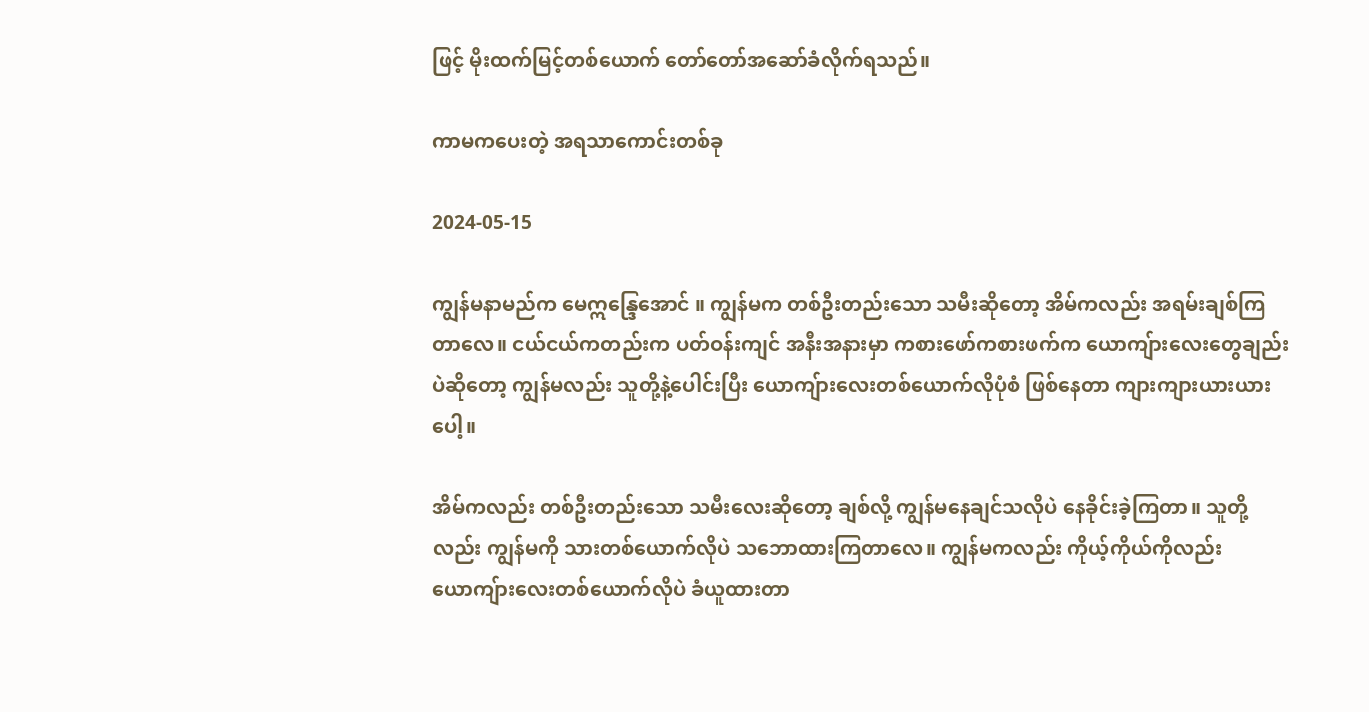ဖြင့် မိုးထက်မြင့်တစ်ယောက် တော်တော်အဆော်ခံလိုက်ရသည်။

ကာမကပေးတဲ့ အရသာကောင်းတစ်ခု

2024-05-15

ကျွန်မနာမည်က မေဣန္ဒြေအောင် ။ ကျွန်မက တစ်ဦးတည်းသော သမီးဆိုတော့ အိမ်ကလည်း အရမ်းချစ်ကြတာလေ။ ငယ်ငယ်ကတည်းက ပတ်ဝန်းကျင် အနီးအနားမှာ ကစားဖော်ကစားဖက်က ယောကျ်ားလေးတွေချည်းပဲဆိုတော့ ကျွန်မလည်း သူတို့နဲ့ပေါင်းပြီး ယောကျ်ားလေးတစ်ယောက်လိုပုံစံ ဖြစ်နေတာ ကျားကျားယားယားပေါ့။

အိမ်ကလည်း တစ်ဦးတည်းသော သမီးလေးဆိုတော့ ချစ်လို့ ကျွန်မနေချင်သလိုပဲ နေခိုင်းခဲ့ကြတာ။ သူတို့လည်း ကျွန်မကို သားတစ်ယောက်လိုပဲ သဘောထားကြတာလေ။ ကျွန်မကလည်း ကိုယ့်ကိုယ်ကိုလည်း ယောကျ်ားလေးတစ်ယောက်လိုပဲ ခံယူထားတာ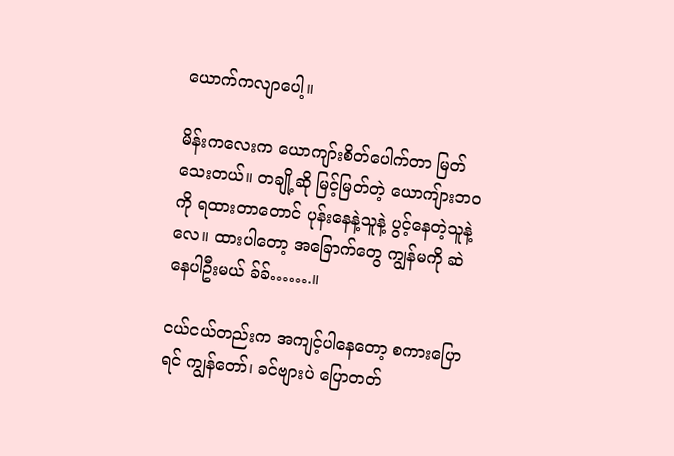ယောက်ကလျာပေါ့။

မိန်းကလေးက ယောကျာ်းစိတ်ပေါက်တာ မြတ်သေးတယ်။ တချို့ဆို မြင့်မြတ်တဲ့ ယောကျ်ားဘဝကို ရထားတာတောင် ပုန်းနေနဲ့သူနဲ့ ပွင့်နေတဲ့သူနဲ့လေ။ ထားပါတော့ အခြောက်တွေ ကျွန်မကို ဆဲနေပါဦးမယ် ခ်ခ်…….။

ငယ်ငယ်တည်းက အကျင့်ပါနေတော့ စကားပြောရင် ကျွန်တော်၊ ခင်ဗျားပဲ ပြောတတ်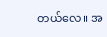တယ်လေ။ အ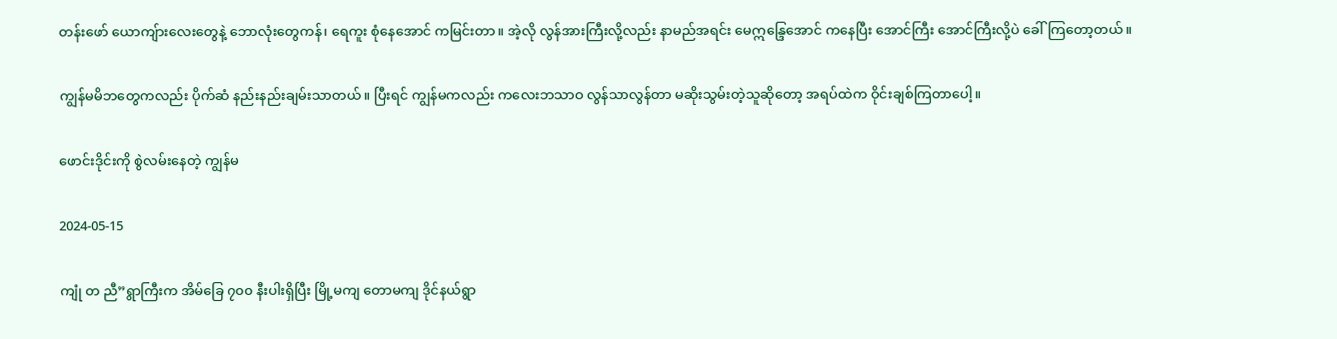တန်းဖော် ယောကျ်ားလေးတွေနဲ့ ဘောလုံးတွေကန်၊ ရေကူး စုံနေအောင် ကမြင်းတာ။ အဲ့လို လွန်အားကြီးလို့လည်း နာမည်အရင်း မေဣန္ဒြေအောင် ကနေပြီး အောင်ကြီး အောင်ကြီးလို့ပဲ ခေါ်ကြတော့တယ်။

ကျွန်မမိဘတွေကလည်း ပိုက်ဆံ နည်းနည်းချမ်းသာတယ်။ ပြီးရင် ကျွန်မကလည်း ကလေးဘသာဝ လွန်သာလွန်တာ မဆိုးသွမ်းတဲ့သူဆိုတော့ အရပ်ထဲက ဝိုင်းချစ်ကြတာပေါ့။

ဖောင်းဒိုင်းကို စွဲလမ်းနေတဲ့ ကျွန်မ

2024-05-15

ကျုံ တ ညီ”ရွာကြီးက အိမ်ခြေ ၇၀၀ နီးပါးရှိပြီး မြို့မကျ တောမကျ ဒိုင်နယ်ရွာ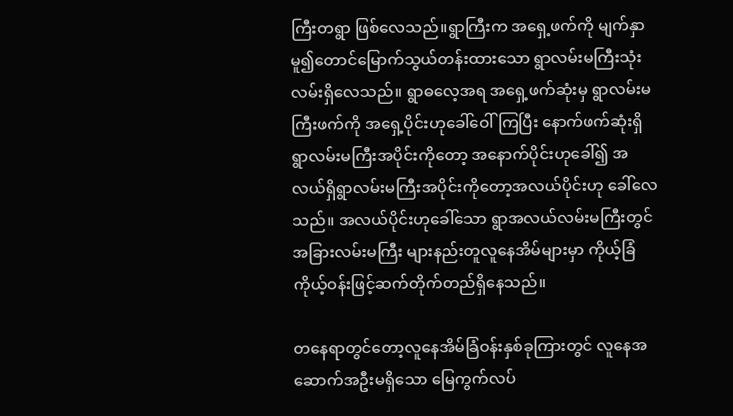ကြီးတရွာ ဖြစ်လေသည်။ရွာကြီးက အရှေ့ဖက်ကို မျက်နှာမူ၍တောင်မြောက်သွယ်တန်းထားသော ရွာလမ်းမကြီးသုံးလမ်းရှိလေသည်။ ရွာဓလေ့အရ အရှေ့ဖက်ဆုံးမှ ရွာလမ်းမကြီးဖက်ကို အရှေ့ပိုင်းဟုခေါ်ဝေါ်ကြပြီး နောက်ဖက်ဆုံးရှိရွာလမ်းမကြီးအပိုင်းကိုတော့ အနောက်ပိုင်းဟုခေါ်၍ အလယ်ရှိရွာလမ်းမကြီးအပိုင်းကိုတော့အလယ်ပိုင်းဟု ခေါ်လေသည်။ အလယ်ပိုင်းဟုခေါ်သော ရွာအလယ်လမ်းမကြီးတွင်အခြားလမ်းမကြီး များနည်းတူလူနေအိမ်များမှာ ကိုယ့်ခြံကိုယ့်ဝန်းဖြင့်ဆက်တိုက်တည်ရှိနေသည်။

တနေရာတွင်တော့လူနေအိမ်ခြံဝန်းနှစ်ခုကြားတွင် လူနေအဆောက်အဦးမရှိသော မြေကွက်လပ်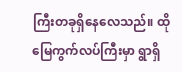ကြီးတခုရှိနေလေသည်။ ထိုမြေကွက်လပ်ကြီးမှာ ရွာရှိ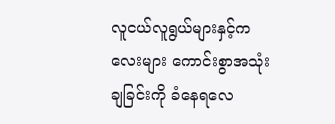လူငယ်လူရွယ်များနှင့်ကလေးများ ကောင်းစွာအသုံးချခြင်းကို ခံနေရလေ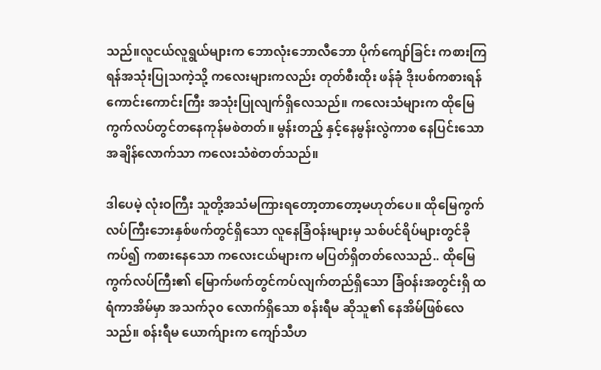သည်။လူငယ်လူရွယ်များက ဘောလုံးဘောလီဘော ပိုက်ကျော်ခြင်း ကစားကြရန်အသုံးပြုသကဲ့သို့ ကလေးများကလည်း တုတ်စီးထိုး ဖန်ခုံ ဒိုးပစ်ကစားရန်ကောင်းကောင်းကြီး အသုံးပြုလျက်ရှိလေသည်။ ကလေးသံများက ထိုမြေကွက်လပ်တွင်တနေကုန်မစဲတတ်။ မွန်းတည့် နှင့်နေမွန်းလွဲကာစ နေပြင်းသောအချိန်လောက်သာ ကလေးသံစဲတတ်သည်။

ဒါပေမဲ့ လုံးဝကြီး သူတို့အသံမကြားရတော့တာတော့မဟုတ်ပေ။ ထိုမြေကွက်လပ်ကြီးဘေးနှစ်ဖက်တွင်ရှိသော လူနေခြံဝန်းများမှ သစ်ပင်ရိပ်များတွင်ခိုကပ်၍ ကစားနေသော ကလေးငယ်များက မပြတ်ရှိတတ်လေသည်.. ထိုမြေကွက်လပ်ကြီး၏ မြောက်ဖက်တွင်ကပ်လျက်တည်ရှိသော ခြံဝန်းအတွင်းရှိ ထရံကာအိမ်မှာ အသက်၃၀ လောက်ရှိသော စန်းရီမ ဆိုသူ၏ နေအိမ်ဖြစ်လေသည်။ စန်းရီမ ယောက်ျားက ကျော်သီဟ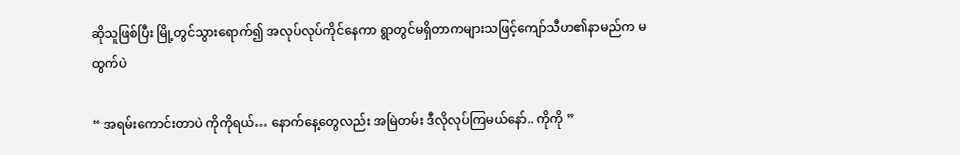ဆိုသူဖြစ်ပြီး မြို့တွင်သွားရောက်၍ အလုပ်လုပ်ကိုင်နေကာ ရွာတွင်မရှိတာကများသဖြင့်ကျော်သီဟ၏နာမည်က မထွက်ပဲ

“ အရမ်းကောင်းတာပဲ ကိုကိုရယ်… နောက်နေ့တွေလည်း အမြဲတမ်း ဒီလိုလုပ်ကြမယ်နော်.. ကိုကို ”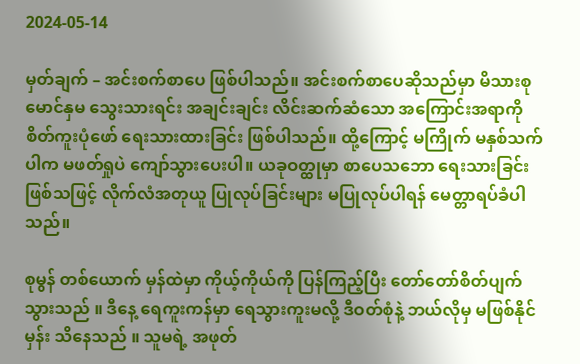2024-05-14

မှတ်ချက် – အင်းစက်စာပေ ဖြစ်ပါသည်။ အင်းစက်စာပေဆိုသည်မှာ မိသားစု မောင်နှမ သွေးသားရင်း အချင်းချင်း လိင်းဆက်ဆံသော အကြောင်းအရာကို စိတ်ကူးပုံဖော် ရေးသားထားခြင်း ဖြစ်ပါသည်။ ထို့ကြောင့် မကြိုက် မနှစ်သက်ပါက မဖတ်ရှုပဲ ကျော်သွားပေးပါ။ ယခုဝတ္ထုမှာ စာပေသဘော ရေးသားခြင်း ဖြစ်သဖြင့် လိုက်လံအတုယူ ပြုလုပ်ခြင်းများ မပြုလုပ်ပါရန် မေတ္တာရပ်ခံပါသည်။

စုမွန် တစ်ယောက် မှန်ထဲမှာ ကိုယ့်ကိုယ်ကို ပြန်ကြည့်ပြီး တော်တော်စိတ်ပျက်သွားသည် ။ ဒီနေ့ ရေကူးကန်မှာ ရေသွားကူးမလို့ ဒီဝတ်စုံနဲ့ ဘယ်လိုမှ မဖြစ်နိုင်မှန်း သိနေသည် ။ သူမရဲ့ အဖုတ်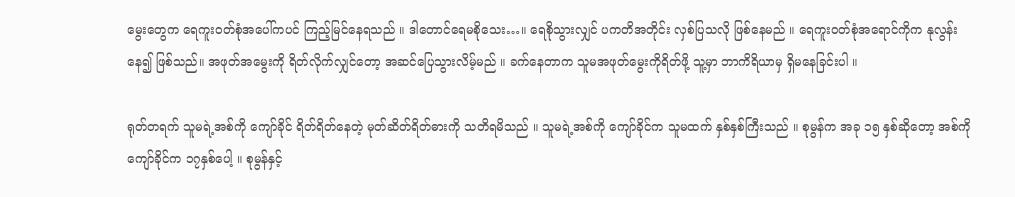မွေးတွေက ရေကူးဝတ်စုံအပေါ်ကပင် ကြည့်မြင်နေရသည် ။ ဒါတောင်ရေမစိုသေး…။ ရေစိုသွားလျှင် ပကတိအတိုင်း လှစ်ပြသလို ဖြစ်နေမည် ။ ရေကူးဝတ်စုံအရောင်ကိုက နုလွန်းနေ၍ ဖြစ်သည်။ အဖုတ်အမွေးကို ရိတ်လိုက်လျှင်တော့ အဆင်ပြေသွားလိမ့်မည် ။ ခက်နေတာက သူမအဖုတ်မွေးကိုရိတ်ဖို့ သူ့မှာ ဘာကိရိယာမှ ရှိမနေခြင်းပါ ။

ရုတ်တရက် သူမရဲ့အစ်ကို ကျော်ခိုင် ရိတ်ရိတ်နေတဲ့ မုတ်ဆိတ်ရိတ်ဓားကို သတိရမိသည် ။ သူမရဲ့အစ်ကို ကျော်ခိုင်က သူမထက် နှစ်နှစ်ကြီးသည် ။ စုမွန်က အခု ၁၅ နှစ်ဆိုတော့ အစ်ကိုကျော်ခိုင်က ၁၇နှစ်ပေါ့ ။ စုမွန်နှင့်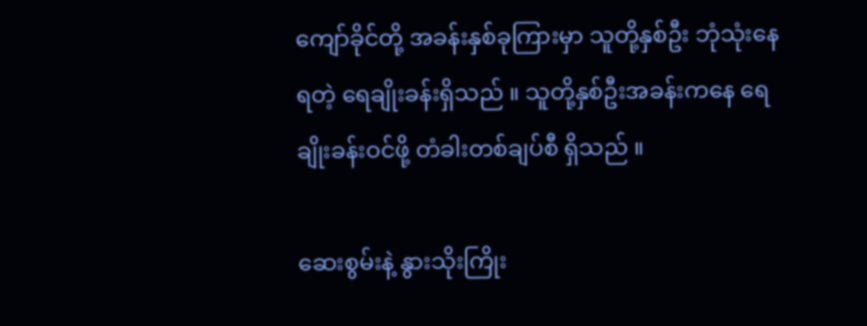ကျော်ခိုင်တို့ အခန်းနှစ်ခုကြားမှာ သူတို့နှစ်ဦး ဘုံသုံးနေရတဲ့ ရေချိုးခန်းရှိသည် ။ သူတို့နှစ်ဦးအခန်းကနေ ရေချိုးခန်းဝင်ဖို့ တံခါးတစ်ချပ်စီ ရှိသည် ။

ဆေးစွမ်းနဲ့ နွားသိုးကြိုး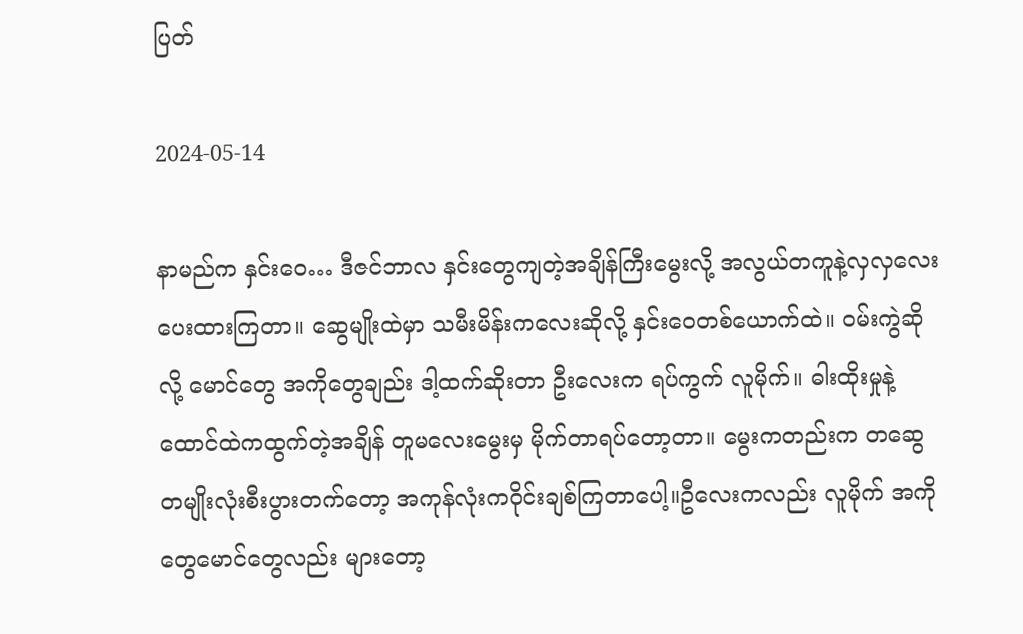ပြတ်

2024-05-14

နာမည်က နှင်းဝေ… ဒီဇင်ဘာလ နှင်းတွေကျတဲ့အချိန်ကြီးမွေးလို့ အလွယ်တကူနဲ့လှလှလေးပေးထားကြတာ။ ဆွေမျိုးထဲမှာ သမီးမိန်းကလေးဆိုလို့ နှင်းဝေတစ်ယောက်ထဲ။ ဝမ်းကွဲဆိုလို့ မောင်တွေ အကိုတွေချည်း ဒါ့ထက်ဆိုးတာ ဦးလေးက ရပ်ကွက် လူမိုက်။ ဓါးထိုးမှုနဲ့ ထောင်ထဲကထွက်တဲ့အချိန် တူမလေးမွေးမှ မိုက်တာရပ်တော့တာ။ မွေးကတည်းက တဆွေတမျိုးလုံးစီးပွားတက်တော့ အကုန်လုံးကဝိုင်းချစ်ကြတာပေါ့။ဦလေးကလည်း လူမိုက် အကိုတွေမောင်တွေလည်း များတော့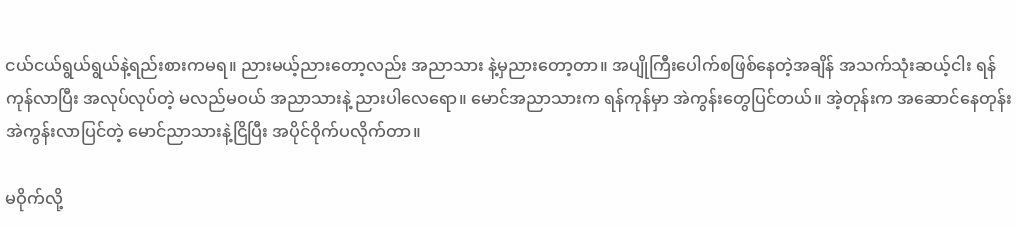ငယ်ငယ်ရွယ်ရွယ်နဲ့ရည်းစားကမရ။ ညားမယ့်ညားတော့လည်း အညာသား နဲ့မှညားတော့တာ။ အပျိုကြီးပေါက်စဖြစ်နေတဲ့အချိန် အသက်သုံးဆယ့်ငါး ရန်ကုန်လာပြီး အလုပ်လုပ်တဲ့ မလည်မဝယ် အညာသားနဲ့ ညားပါလေရော။ မောင်အညာသားက ရန်ကုန်မှာ အဲကွန်းတွေပြင်တယ်။ အဲ့တုန်းက အဆောင်နေတုန်း အဲကွန်းလာပြင်တဲ့ မောင်ညာသားနဲ့ငြိပြီး အပိုင်ဝိုက်ပလိုက်တာ။

မဝိုက်လို့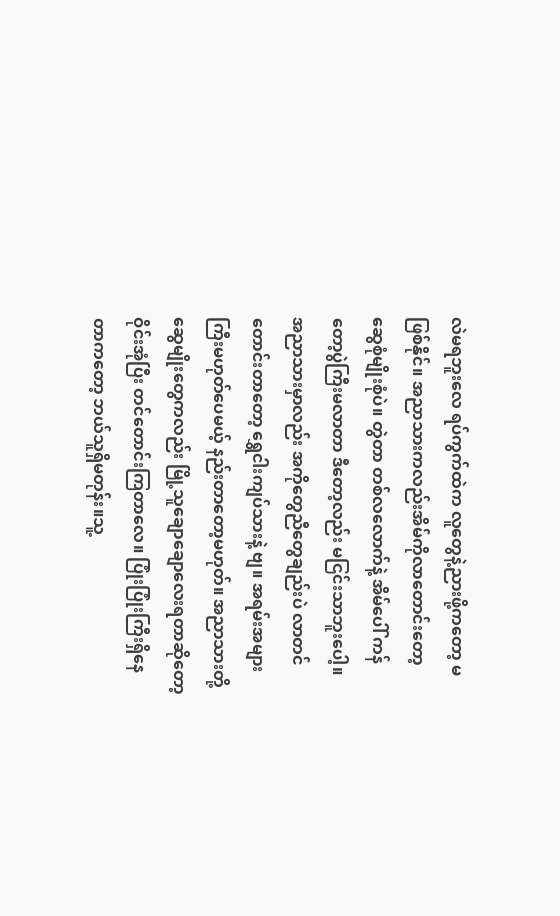လဲမရဘူးလေ ရပ်ကွက်ထဲက လူတွေနဲ့ညားဖို့ကတော့ မဖြစ်နိုင်။ အညာသားကလည်းအိမ်ကိုလာတောင်းတော့ ဆွေစုံမျိုးစုံပဲ။ တွဲတာ တစ်လလောက်နဲ့ အိမ်ပေါ် ကန်တော့ပွဲကြီးမလာတာ ဒီတော့လည်း မငြင်းသာဘူးပေါ့။ အညာသားမှာလည်း အကိုတွေညီတွေချည်းပဲ လာတင်တောင်းတာတော့ ရွှေငါးကျပ်သားနဲ့ ဗျ။ အရမ်းအများကြီးမဟုတ်ပေမယ့် နည်းတာတော့မဟုတ်။ အညာသားတို့ဆွေမျိုးတွေကလည်း မြို့သူချောချောလေးရတာဆိုတော့ ဝိုင်းအုံပြီး တင်တောင်းကြတာလေ။ ပြုံးပြုံးကြီးရှိနေတာကတော့ ဘယ်သူရှိမတုန်း။သူ့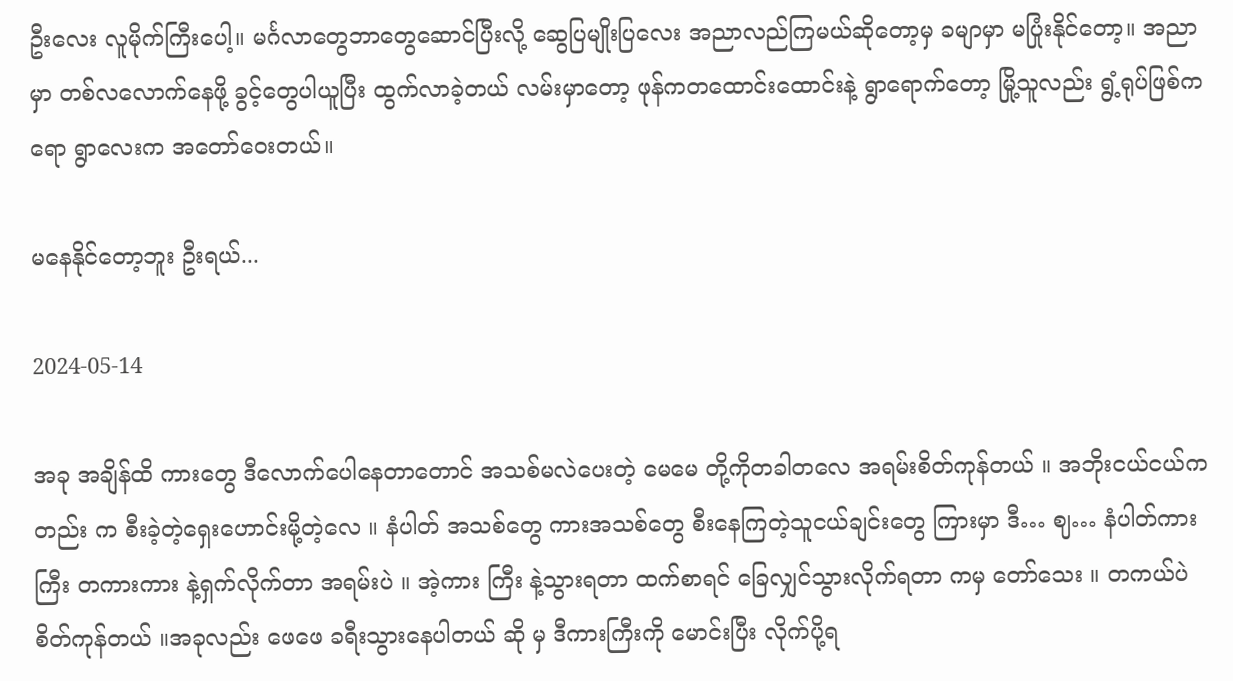ဦးလေး လူမိုက်ကြီးပေါ့။ မင်္ဂလာတွေဘာတွေဆောင်ပြီးလို့ ဆွေပြမျိုးပြလေး အညာလည်ကြမယ်ဆိုတော့မှ ခမျာမှာ မပြုံးနိုင်တော့။ အညာမှာ တစ်လလောက်နေဖို့ ခွင့်တွေပါယူပြီး ထွက်လာခဲ့တယ် လမ်းမှာတော့ ဖုန်ကတထောင်းထောင်းနဲ့ ရွာရောက်တော့ မြို့သူလည်း ရွံ့ရုပ်ဖြစ်ကရော ရွာလေးက အတော်ဝေးတယ်။

မနေနိုင်တော့ဘူး ဦးရယ်...

2024-05-14

အခု အချိန်ထိ ကားတွေ ဒီလောက်ပေါနေတာတောင် အသစ်မလဲပေးတဲ့ မေမေ တို့ကိုတခါတလေ အရမ်းစိတ်ကုန်တယ် ။ အဘိုးငယ်ငယ်ကတည်း က စီးခဲ့တဲ့ရှေးဟောင်းမို့တဲ့လေ ။ နံပါတ် အသစ်တွေ ကားအသစ်တွေ စီးနေကြတဲ့သူငယ်ချင်းတွေ ကြားမှာ ဒီ… ဈ… နံပါတ်ကားကြီး တကားကား နဲ့ရှက်လိုက်တာ အရမ်းပဲ ။ အဲ့ကား ကြီး နဲ့သွားရတာ ထက်စာရင် ခြေလျှင်သွားလိုက်ရတာ ကမှ တော်သေး ။ တကယ်ပဲ စိတ်ကုန်တယ် ။အခုလည်း ဖေဖေ ခရီးသွားနေပါတယ် ဆို မှ ဒီကားကြီးကို မောင်းပြီး လိုက်ပို့ရ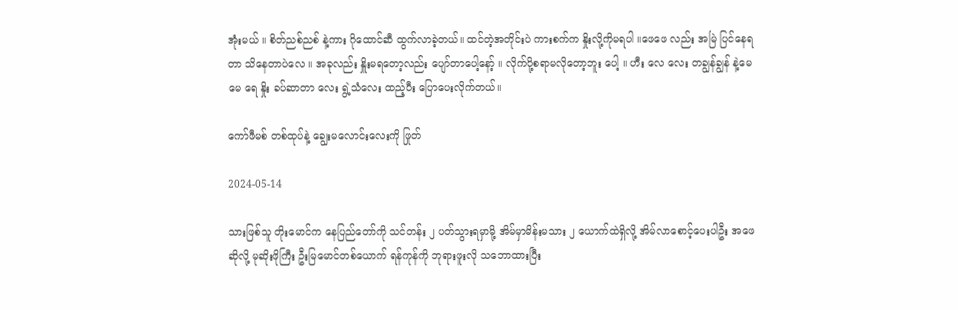အုံးမယ် ။ စိတ်ညစ်ညစ် နဲ့ကား ဂိုထောင်ဆီ ထွက်လာခဲ့တယ်။ ထင်တဲ့အတိုင်းပဲ ကားစက်က နှိုးလို့ကိုမရပါ ။ဖေဖေ လည်း အမြဲ ပြင်နေရတာ သိနေတာပဲလေ ။ အခုလည်း နှိူးမရတော့လည်း ပျော်တာပေါ့နော့် ။ လိုက်ပို့စရာမလိုတော့ဘူး ပေါ့ ။ ဟီး လေ လေး တချွန်ချွန် နဲ့မေမေ ရေ နှိုး ခပ်ဆာတာ လေး ရွဲ့သံလေး ထည့်ပီး ပြောပေးလိုက်တယ်။

ကော်ဖီမစ် တစ်ထုပ်နဲ့ ချွေးမလောင်းလေးကို ဖြုတ်

2024-05-14

သားဖြစ်သူ တိုးမောင်က နေပြည်တော်ကို သင်တန်း ၂ ပတ်သွားရမှာမို့ အိမ်မှာမိန်းမသား ၂ ယောက်ထဲရှိလို့ အိမ်လာစောင့်ပေးပါဦး အဖေဆိုလို့ မုဆိုးဖိုကြီး ဦးမြမောင်တစ်ယောက် ရန်ကုန်ကို ဘုရားဖူးလို သဘောထားပြီး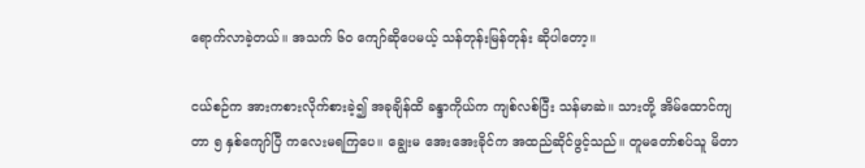ရောက်လာခဲ့တယ်။ အသက် ၆၀ ကျော်ဆိုပေမယ့် သန်တုန်းမြန်တုန်း ဆိုပါတော့။

ငယ်စဉ်က အားကစားလိုက်စားခဲ့၍ အခုချိန်ထိ ခန္ဒာကိုယ်က ကျစ်လစ်ပြီး သန်မာဆဲ။ သားတို့ အိမ်ထောင်ကျတာ ၅ နှစ်ကျော်ပြီ ကလေးမရကြပေ။ ချွေးမ အေးအေးခိုင်က အထည်ဆိုင်ဖွင့်သည်။ တူမတော်စပ်သူ မိတာ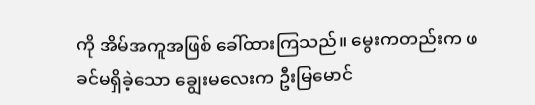ကို အိမ်အကူအဖြစ် ခေါ်ထားကြသည်။ မွေးကတည်းက ဖခင်မရှိခဲ့သော ချွေးမလေးက ဦးမြမောင်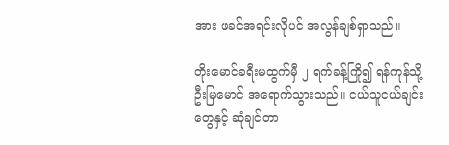အား ဖခင်အရင်းလိုပင် အလွန်ချစ်ရှာသည်။

တိုးမောင်ခရီးမထွက်မှီ ၂ ရက်ခန့်ကြို၍ ရန်ကုန်သို့ ဦးမြမောင် အရောက်သွားသည်။ ငယ်သူငယ်ချင်းတွေနှင့် ဆုံချင်တာ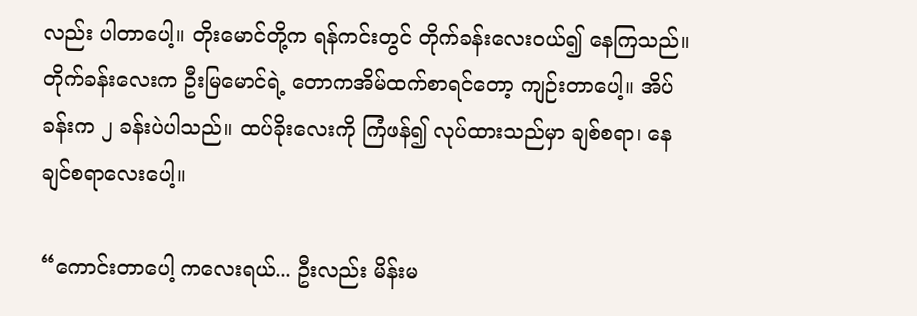လည်း ပါတာပေါ့။ တိုးမောင်တို့က ရန်ကင်းတွင် တိုက်ခန်းလေးဝယ်၍ နေကြသည်။ တိုက်ခန်းလေးက ဦးမြမောင်ရဲ့ တောကအိမ်ထက်စာရင်တော့ ကျဉ်းတာပေါ့။ အိပ်ခန်းက ၂ ခန်းပဲပါသည်။ ထပ်ခိုးလေးကို ကြံဖန်၍ လုပ်ထားသည်မှာ ချစ်စရာ၊ နေချင်စရာလေးပေါ့။

“ကောင်းတာပေါ့ ကလေးရယ်... ဦးလည်း မိန်းမ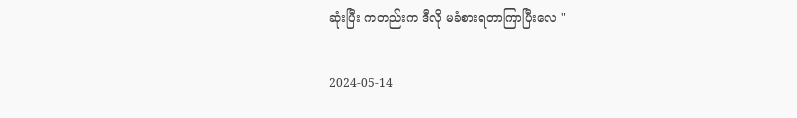ဆုံးပြီး ကတည်းက ဒီလို မခံစားရတာကြာပြီးလေ "

2024-05-14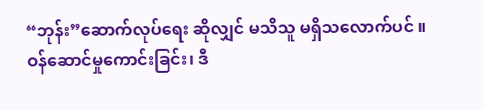“ဘုန်း”ဆောက်လုပ်ရေး ဆိုလျှင် မသိသူ မရှိသလောက်ပင် ။ ဝန်ဆောင်မှုကောင်းခြင်း၊ ဒီ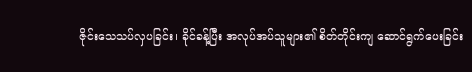ဇိုင်းသေသပ်လှပခြင်း၊ ခိုင်ခန့်ပြီး အလုပ်အပ်သူများ၏ စိတ်တိုင်းကျ ဆောင်ရွက်ပေးခြင်း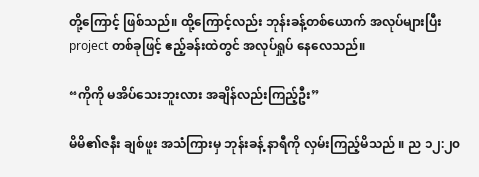တို့ကြောင့် ဖြစ်သည်။ ထို့ကြောင့်လည်း ဘုန်းခန့်တစ်ယောက် အလုပ်များပြီး project တစ်ခုဖြင့် ဧည့်ခန်းထဲတွင် အလုပ်ရှုပ် နေလေသည်။

“ကိုကို မအိပ်သေးဘူးလား အချိန်လည်းကြည့်ဦး”

မိမိ၏ဇနီး ချစ်ဖူး အသံကြားမှ ဘုန်းခန့် နာရီကို လှမ်းကြည့်မိသည် ။ ည ၁၂:၂၀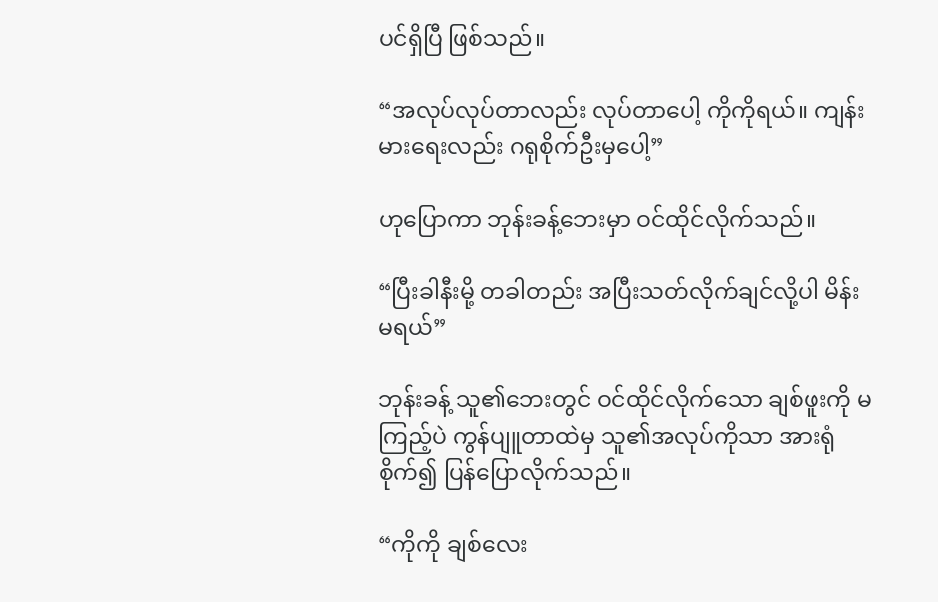ပင်ရှိပြီ ဖြစ်သည်။

“အလုပ်လုပ်တာလည်း လုပ်တာပေါ့ ကိုကိုရယ်။ ကျန်းမားရေးလည်း ဂရုစိုက်ဦးမှပေါ့”

ဟုပြောကာ ဘုန်းခန့်ဘေးမှာ ဝင်ထိုင်လိုက်သည်။

“ပြီးခါနီးမို့ တခါတည်း အပြီးသတ်လိုက်ချင်လို့ပါ မိန်းမရယ်”

ဘုန်းခန့် သူ၏ဘေးတွင် ဝင်ထိုင်လိုက်သော ချစ်ဖူးကို မကြည့်ပဲ ကွန်ပျူတာထဲမှ သူ၏အလုပ်ကိုသာ အားရုံစိုက်၍ ပြန်ပြောလိုက်သည်။

“ကိုကို ချစ်လေး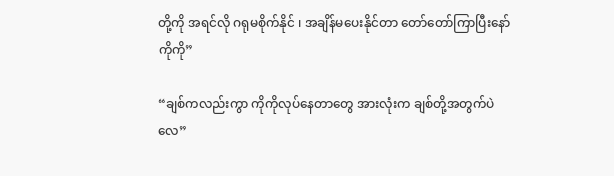တို့ကို အရင်လို ဂရုမစိုက်နိုင် ၊ အချိန်မပေးနိုင်တာ တော်တော်ကြာပြီးနော် ကိုကို”

“ချစ်ကလည်းကွာ ကိုကိုလုပ်နေတာတွေ အားလုံးက ချစ်တို့အတွက်ပဲလေ”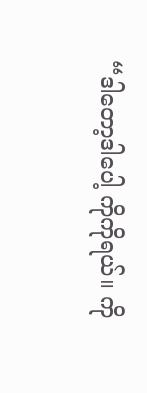“ဒါတော့ဒါပေါ့ ကိုကိုရယ်။ ကို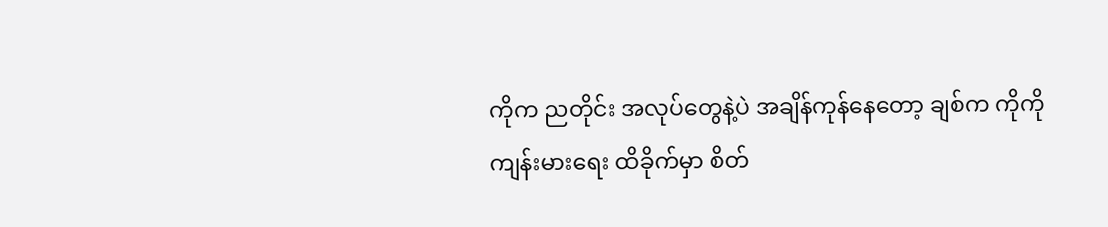ကိုက ညတိုင်း အလုပ်တွေနဲ့ပဲ အချိန်ကုန်နေတော့ ချစ်က ကိုကိုကျန်းမားရေး ထိခိုက်မှာ စိတ်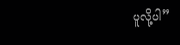ပူလို့ပါ”